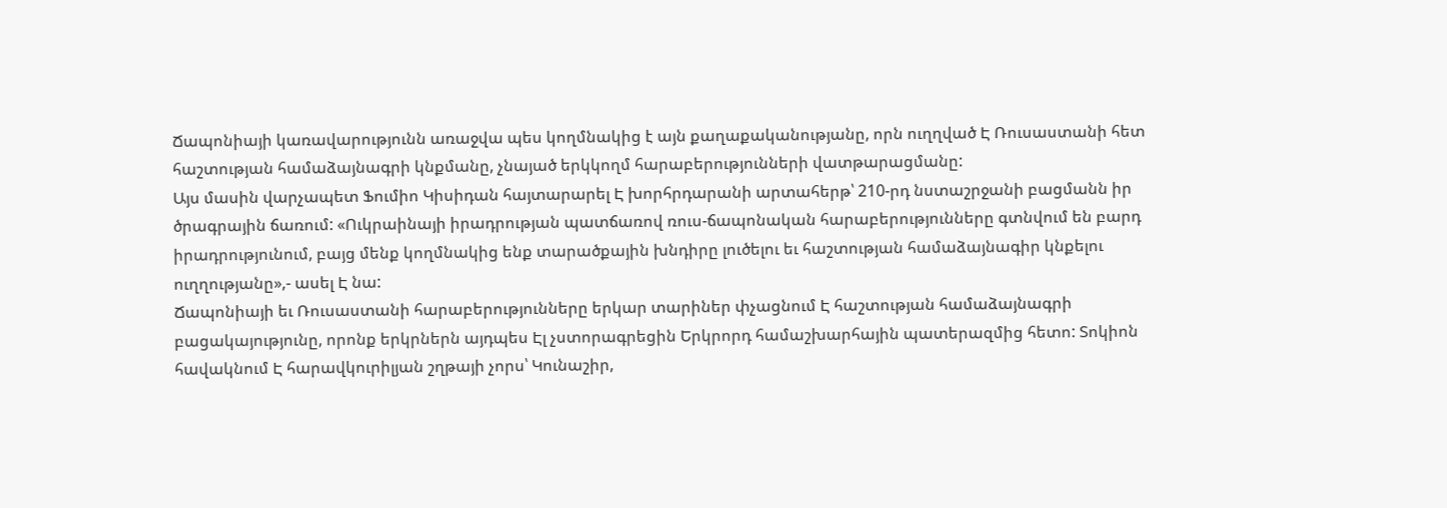Ճապոնիայի կառավարությունն առաջվա պես կողմնակից է այն քաղաքականությանը, որն ուղղված Է Ռուսաստանի հետ հաշտության համաձայնագրի կնքմանը, չնայած երկկողմ հարաբերությունների վատթարացմանը:
Այս մասին վարչապետ Ֆումիո Կիսիդան հայտարարել Է խորհրդարանի արտահերթ՝ 210-րդ նստաշրջանի բացմանն իր ծրագրային ճառում: «Ուկրաինայի իրադրության պատճառով ռուս-ճապոնական հարաբերությունները գտնվում են բարդ իրադրությունում, բայց մենք կողմնակից ենք տարածքային խնդիրը լուծելու եւ հաշտության համաձայնագիր կնքելու ուղղությանը»,- ասել Է նա:
Ճապոնիայի եւ Ռուսաստանի հարաբերությունները երկար տարիներ փչացնում Է հաշտության համաձայնագրի բացակայությունը, որոնք երկրներն այդպես Էլ չստորագրեցին Երկրորդ համաշխարհային պատերազմից հետո: Տոկիոն հավակնում Է հարավկուրիլյան շղթայի չորս՝ Կունաշիր,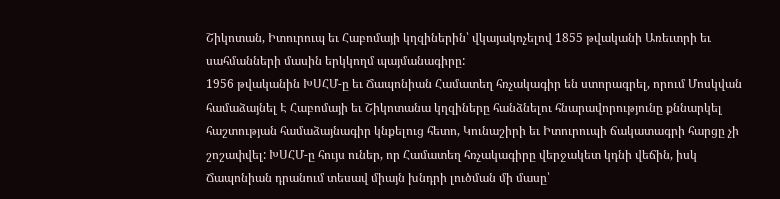Շիկոտան, Իտուրուպ եւ Հաբոմայի կղզիներին՝ վկայակոչելով 1855 թվականի Առեւտրի եւ սահմանների մասին երկկողմ պայմանագիրը:
1956 թվականին ԽՍՀՄ-ը եւ Ճապոնիան Համատեղ հռչակագիր են ստորագրել, որում Մոսկվան համաձայնել Է Հաբոմայի եւ Շիկոտանա կղզիները հանձնելու հնարավորությունը քննարկել հաշտության համաձայնագիր կնքելուց հետո, Կունաշիրի եւ Իտուրուպի ճակատագրի հարցը չի շոշափվել: ԽՍՀՄ-ը հույս ուներ, որ Համատեղ հռչակագիրը վերջակետ կդնի վեճին, իսկ Ճապոնիան դրանում տեսավ միայն խնդրի լուծման մի մասը՝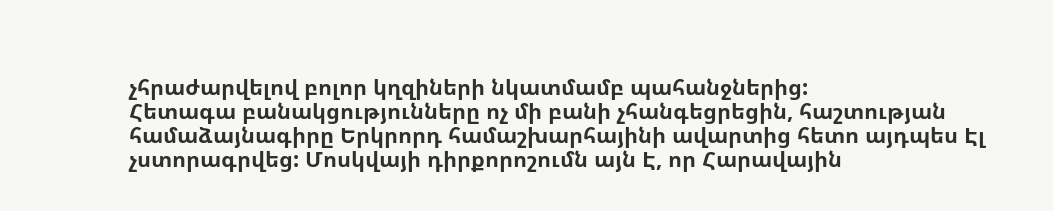չհրաժարվելով բոլոր կղզիների նկատմամբ պահանջներից:
Հետագա բանակցությունները ոչ մի բանի չհանգեցրեցին, հաշտության համաձայնագիրը Երկրորդ համաշխարհայինի ավարտից հետո այդպես Էլ չստորագրվեց: Մոսկվայի դիրքորոշումն այն Է, որ Հարավային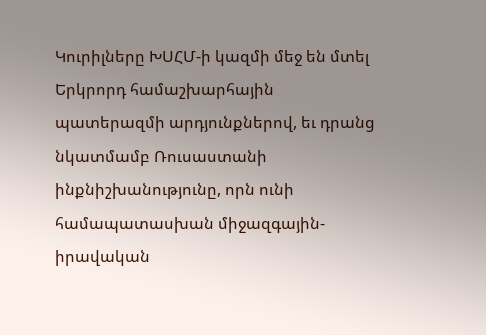Կուրիլները ԽՍՀՄ-ի կազմի մեջ են մտել Երկրորդ համաշխարհային պատերազմի արդյունքներով, եւ դրանց նկատմամբ Ռուսաստանի ինքնիշխանությունը, որն ունի համապատասխան միջազգային-իրավական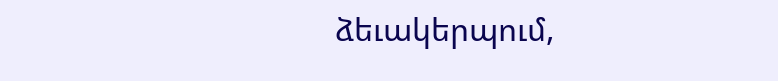ձեւակերպում,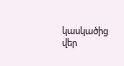կասկածից վեր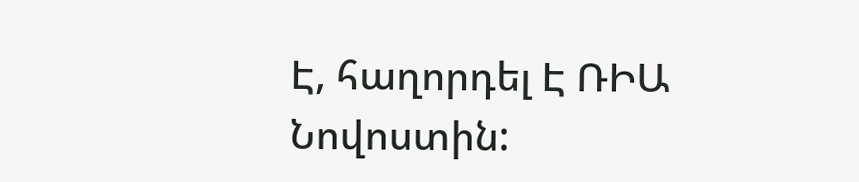Է, հաղորդել Է ՌԻԱ Նովոստին: